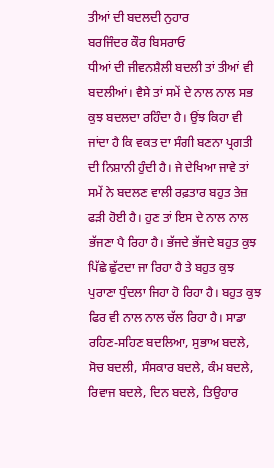ਤੀਆਂ ਦੀ ਬਦਲਦੀ ਨੁਹਾਰ
ਬਰਜਿੰਦਰ ਕੌਰ ਬਿਸਰਾਓ
ਧੀਆਂ ਦੀ ਜੀਵਨਸ਼ੈਲੀ ਬਦਲੀ ਤਾਂ ਤੀਆਂ ਵੀ ਬਦਲੀਆਂ। ਵੈਸੇ ਤਾਂ ਸਮੇਂ ਦੇ ਨਾਲ ਨਾਲ ਸਭ ਕੁਝ ਬਦਲਦਾ ਰਹਿੰਦਾ ਹੈ। ਉਂਝ ਕਿਹਾ ਵੀ ਜਾਂਦਾ ਹੈ ਕਿ ਵਕਤ ਦਾ ਸੰਗੀ ਬਣਨਾ ਪ੍ਰਗਤੀ ਦੀ ਨਿਸ਼ਾਨੀ ਹੁੰਦੀ ਹੈ। ਜੇ ਦੇਖਿਆ ਜਾਵੇ ਤਾਂ ਸਮੇਂ ਨੇ ਬਦਲਣ ਵਾਲੀ ਰਫ਼ਤਾਰ ਬਹੁਤ ਤੇਜ਼ ਫੜੀ ਹੋਈ ਹੈ। ਹੁਣ ਤਾਂ ਇਸ ਦੇ ਨਾਲ ਨਾਲ ਭੱਜਣਾ ਪੈ ਰਿਹਾ ਹੈ। ਭੱਜਦੇ ਭੱਜਦੇ ਬਹੁਤ ਕੁਝ ਪਿੱਛੇ ਛੁੱਟਦਾ ਜਾ ਰਿਹਾ ਹੈ ਤੇ ਬਹੁਤ ਕੁਝ ਪੁਰਾਣਾ ਧੁੰਦਲਾ ਜਿਹਾ ਹੋ ਰਿਹਾ ਹੈ। ਬਹੁਤ ਕੁਝ ਫਿਰ ਵੀ ਨਾਲ ਨਾਲ ਚੱਲ ਰਿਹਾ ਹੈ। ਸਾਡਾ ਰਹਿਣ-ਸਹਿਣ ਬਦਲਿਆ, ਸੁਭਾਅ ਬਦਲੇ, ਸੋਚ ਬਦਲੀ, ਸੰਸਕਾਰ ਬਦਲੇ, ਕੰਮ ਬਦਲੇ, ਰਿਵਾਜ ਬਦਲੇ, ਦਿਨ ਬਦਲੇ, ਤਿਉਹਾਰ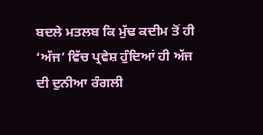ਬਦਲੇ ਮਤਲਬ ਕਿ ਮੁੱਢ ਕਦੀਮ ਤੋਂ ਹੀ ‘ਅੱਜ’ ਵਿੱਚ ਪ੍ਰਵੇਸ਼ ਹੁੰਦਿਆਂ ਹੀ ਅੱਜ ਦੀ ਦੁਨੀਆ ਰੰਗਲੀ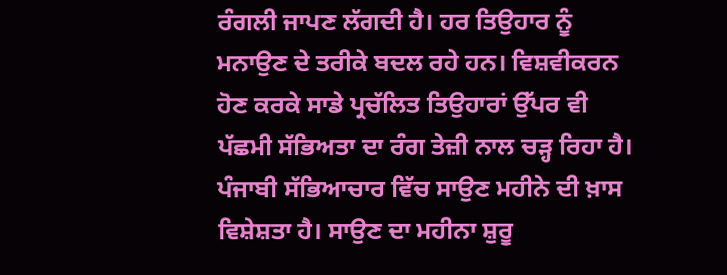ਰੰਗਲੀ ਜਾਪਣ ਲੱਗਦੀ ਹੈ। ਹਰ ਤਿਉਹਾਰ ਨੂੰ ਮਨਾਉਣ ਦੇ ਤਰੀਕੇ ਬਦਲ ਰਹੇ ਹਨ। ਵਿਸ਼ਵੀਕਰਨ ਹੋਣ ਕਰਕੇ ਸਾਡੇ ਪ੍ਰਚੱਲਿਤ ਤਿਉਹਾਰਾਂ ਉੱਪਰ ਵੀ ਪੱਛਮੀ ਸੱਭਿਅਤਾ ਦਾ ਰੰਗ ਤੇਜ਼ੀ ਨਾਲ ਚੜ੍ਹ ਰਿਹਾ ਹੈ।
ਪੰਜਾਬੀ ਸੱਭਿਆਚਾਰ ਵਿੱਚ ਸਾਉਣ ਮਹੀਨੇ ਦੀ ਖ਼ਾਸ ਵਿਸ਼ੇਸ਼ਤਾ ਹੈ। ਸਾਉਣ ਦਾ ਮਹੀਨਾ ਸ਼ੁਰੂ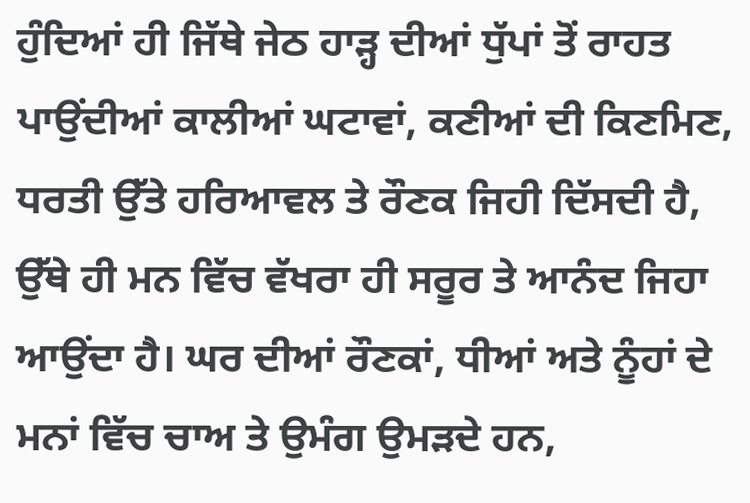ਹੁੰਦਿਆਂ ਹੀ ਜਿੱਥੇ ਜੇਠ ਹਾੜ੍ਹ ਦੀਆਂ ਧੁੱਪਾਂ ਤੋਂ ਰਾਹਤ ਪਾਉਂਦੀਆਂ ਕਾਲੀਆਂ ਘਟਾਵਾਂ, ਕਣੀਆਂ ਦੀ ਕਿਣਮਿਣ, ਧਰਤੀ ਉੱਤੇ ਹਰਿਆਵਲ ਤੇ ਰੌਣਕ ਜਿਹੀ ਦਿੱਸਦੀ ਹੈ, ਉੱਥੇ ਹੀ ਮਨ ਵਿੱਚ ਵੱਖਰਾ ਹੀ ਸਰੂਰ ਤੇ ਆਨੰਦ ਜਿਹਾ ਆਉਂਦਾ ਹੈ। ਘਰ ਦੀਆਂ ਰੌਣਕਾਂ, ਧੀਆਂ ਅਤੇ ਨੂੰਹਾਂ ਦੇ ਮਨਾਂ ਵਿੱਚ ਚਾਅ ਤੇ ਉਮੰਗ ਉਮੜਦੇ ਹਨ,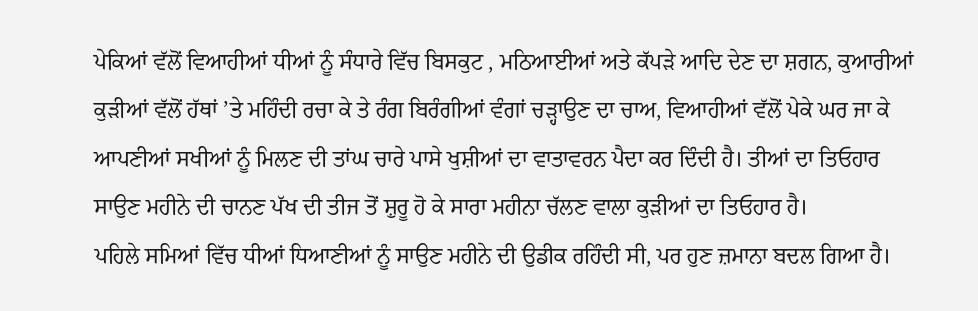ਪੇਕਿਆਂ ਵੱਲੋਂ ਵਿਆਹੀਆਂ ਧੀਆਂ ਨੂੰ ਸੰਧਾਰੇ ਵਿੱਚ ਬਿਸਕੁਟ , ਮਠਿਆਈਆਂ ਅਤੇ ਕੱਪੜੇ ਆਦਿ ਦੇਣ ਦਾ ਸ਼ਗਨ, ਕੁਆਰੀਆਂ ਕੁੜੀਆਂ ਵੱਲੋਂ ਹੱਥਾਂ ’ਤੇ ਮਹਿੰਦੀ ਰਚਾ ਕੇ ਤੇ ਰੰਗ ਬਿਰੰਗੀਆਂ ਵੰਗਾਂ ਚੜ੍ਹਾਉਣ ਦਾ ਚਾਅ, ਵਿਆਹੀਆਂ ਵੱਲੋਂ ਪੇਕੇ ਘਰ ਜਾ ਕੇ ਆਪਣੀਆਂ ਸਖੀਆਂ ਨੂੰ ਮਿਲਣ ਦੀ ਤਾਂਘ ਚਾਰੇ ਪਾਸੇ ਖੁਸ਼ੀਆਂ ਦਾ ਵਾਤਾਵਰਨ ਪੈਦਾ ਕਰ ਦਿੰਦੀ ਹੈ। ਤੀਆਂ ਦਾ ਤਿਓਹਾਰ ਸਾਉਣ ਮਹੀਨੇ ਦੀ ਚਾਨਣ ਪੱਖ ਦੀ ਤੀਜ ਤੋਂ ਸ਼ੁਰੂ ਹੋ ਕੇ ਸਾਰਾ ਮਹੀਨਾ ਚੱਲਣ ਵਾਲਾ ਕੁੜੀਆਂ ਦਾ ਤਿਓਹਾਰ ਹੈ।
ਪਹਿਲੇ ਸਮਿਆਂ ਵਿੱਚ ਧੀਆਂ ਧਿਆਣੀਆਂ ਨੂੰ ਸਾਉਣ ਮਹੀਨੇ ਦੀ ਉਡੀਕ ਰਹਿੰਦੀ ਸੀ, ਪਰ ਹੁਣ ਜ਼ਮਾਨਾ ਬਦਲ ਗਿਆ ਹੈ।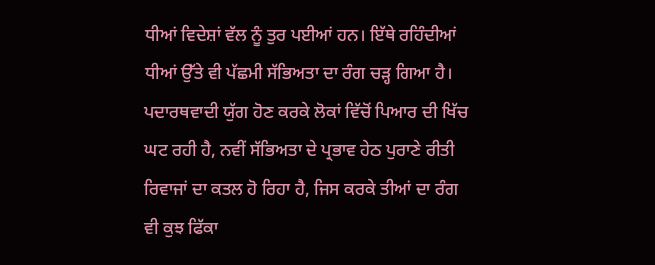ਧੀਆਂ ਵਿਦੇਸ਼ਾਂ ਵੱਲ ਨੂੰ ਤੁਰ ਪਈਆਂ ਹਨ। ਇੱਥੇ ਰਹਿੰਦੀਆਂ ਧੀਆਂ ਉੱਤੇ ਵੀ ਪੱਛਮੀ ਸੱਭਿਅਤਾ ਦਾ ਰੰਗ ਚੜ੍ਹ ਗਿਆ ਹੈ। ਪਦਾਰਥਵਾਦੀ ਯੁੱਗ ਹੋਣ ਕਰਕੇ ਲੋਕਾਂ ਵਿੱਚੋਂ ਪਿਆਰ ਦੀ ਖਿੱਚ ਘਟ ਰਹੀ ਹੈ, ਨਵੀਂ ਸੱਭਿਅਤਾ ਦੇ ਪ੍ਰਭਾਵ ਹੇਠ ਪੁਰਾਣੇ ਰੀਤੀ ਰਿਵਾਜਾਂ ਦਾ ਕਤਲ ਹੋ ਰਿਹਾ ਹੈ, ਜਿਸ ਕਰਕੇ ਤੀਆਂ ਦਾ ਰੰਗ ਵੀ ਕੁਝ ਫਿੱਕਾ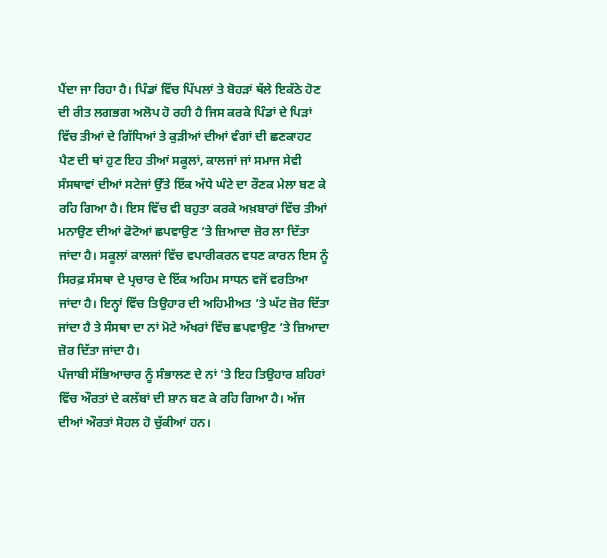ਪੈਂਦਾ ਜਾ ਰਿਹਾ ਹੈ। ਪਿੰਡਾਂ ਵਿੱਚ ਪਿੱਪਲਾਂ ਤੇ ਬੋਹੜਾਂ ਥੱਲੇ ਇਕੱਠੇ ਹੋਣ ਦੀ ਰੀਤ ਲਗਭਗ ਅਲੋਪ ਹੋ ਰਹੀ ਹੈ ਜਿਸ ਕਰਕੇ ਪਿੰਡਾਂ ਦੇ ਪਿੜਾਂ ਵਿੱਚ ਤੀਆਂ ਦੇ ਗਿੱਧਿਆਂ ਤੇ ਕੁੜੀਆਂ ਦੀਆਂ ਵੰਗਾਂ ਦੀ ਛਣਕਾਹਟ ਪੈਣ ਦੀ ਥਾਂ ਹੁਣ ਇਹ ਤੀਆਂ ਸਕੂਲਾਂ, ਕਾਲਜਾਂ ਜਾਂ ਸਮਾਜ ਸੇਵੀ ਸੰਸਥਾਵਾਂ ਦੀਆਂ ਸਟੇਜਾਂ ਉੱਤੇ ਇੱਕ ਅੱਧੇ ਘੰਟੇ ਦਾ ਰੌਣਕ ਮੇਲਾ ਬਣ ਕੇ ਰਹਿ ਗਿਆ ਹੈ। ਇਸ ਵਿੱਚ ਵੀ ਬਹੁਤਾ ਕਰਕੇ ਅਖ਼ਬਾਰਾਂ ਵਿੱਚ ਤੀਆਂ ਮਨਾਉਣ ਦੀਆਂ ਫੋਟੋਆਂ ਛਪਵਾਉਣ ’ਤੇ ਜ਼ਿਆਦਾ ਜ਼ੋਰ ਲਾ ਦਿੱਤਾ ਜਾਂਦਾ ਹੈ। ਸਕੂਲਾਂ ਕਾਲਜਾਂ ਵਿੱਚ ਵਪਾਰੀਕਰਨ ਵਧਣ ਕਾਰਨ ਇਸ ਨੂੰ ਸਿਰਫ਼ ਸੰਸਥਾ ਦੇ ਪ੍ਰਚਾਰ ਦੇ ਇੱਕ ਅਹਿਮ ਸਾਧਨ ਵਜੋਂ ਵਰਤਿਆ ਜਾਂਦਾ ਹੈ। ਇਨ੍ਹਾਂ ਵਿੱਚ ਤਿਉਹਾਰ ਦੀ ਅਹਿਮੀਅਤ ’ਤੇ ਘੱਟ ਜ਼ੋਰ ਦਿੱਤਾ ਜਾਂਦਾ ਹੈ ਤੇ ਸੰਸਥਾ ਦਾ ਨਾਂ ਮੋਟੇ ਅੱਖਰਾਂ ਵਿੱਚ ਛਪਵਾਉਣ ’ਤੇ ਜ਼ਿਆਦਾ ਜ਼ੋਰ ਦਿੱਤਾ ਜਾਂਦਾ ਹੈ।
ਪੰਜਾਬੀ ਸੱਭਿਆਚਾਰ ਨੂੰ ਸੰਭਾਲਣ ਦੇ ਨਾਂ ’ਤੇ ਇਹ ਤਿਉਹਾਰ ਸ਼ਹਿਰਾਂ ਵਿੱਚ ਔਰਤਾਂ ਦੇ ਕਲੱਬਾਂ ਦੀ ਸ਼ਾਨ ਬਣ ਕੇ ਰਹਿ ਗਿਆ ਹੈ। ਅੱਜ ਦੀਆਂ ਔਰਤਾਂ ਸੋਹਲ ਹੋ ਚੁੱਕੀਆਂ ਹਨ।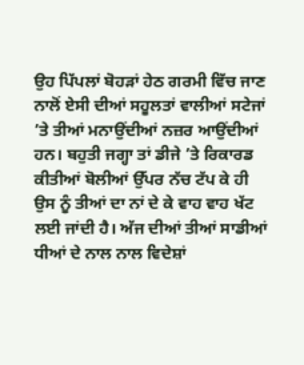ਉਹ ਪਿੱਪਲਾਂ ਬੋਹੜਾਂ ਹੇਠ ਗਰਮੀ ਵਿੱਚ ਜਾਣ ਨਾਲੋਂ ਏਸੀ ਦੀਆਂ ਸਹੂਲਤਾਂ ਵਾਲੀਆਂ ਸਟੇਜਾਂ ’ਤੇ ਤੀਆਂ ਮਨਾਉਂਦੀਆਂ ਨਜ਼ਰ ਆਉਂਦੀਆਂ ਹਨ। ਬਹੁਤੀ ਜਗ੍ਹਾ ਤਾਂ ਡੀਜੇ ’ਤੇ ਰਿਕਾਰਡ ਕੀਤੀਆਂ ਬੋਲੀਆਂ ਉੱਪਰ ਨੱਚ ਟੱਪ ਕੇ ਹੀ ਉਸ ਨੂੰ ਤੀਆਂ ਦਾ ਨਾਂ ਦੇ ਕੇ ਵਾਹ ਵਾਹ ਖੱਟ ਲਈ ਜਾਂਦੀ ਹੈ। ਅੱਜ ਦੀਆਂ ਤੀਆਂ ਸਾਡੀਆਂ ਧੀਆਂ ਦੇ ਨਾਲ ਨਾਲ ਵਿਦੇਸ਼ਾਂ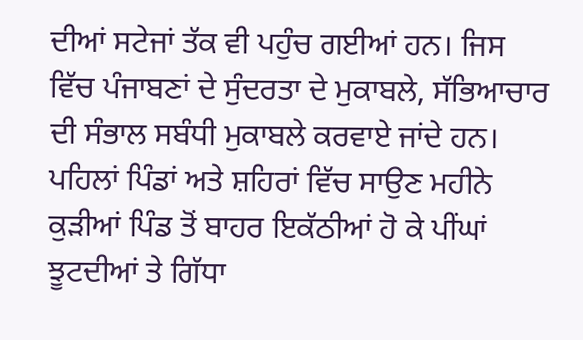ਦੀਆਂ ਸਟੇਜਾਂ ਤੱਕ ਵੀ ਪਹੁੰਚ ਗਈਆਂ ਹਨ। ਜਿਸ ਵਿੱਚ ਪੰਜਾਬਣਾਂ ਦੇ ਸੁੰਦਰਤਾ ਦੇ ਮੁਕਾਬਲੇ, ਸੱਭਿਆਚਾਰ ਦੀ ਸੰਭਾਲ ਸਬੰਧੀ ਮੁਕਾਬਲੇ ਕਰਵਾਏ ਜਾਂਦੇ ਹਨ।
ਪਹਿਲਾਂ ਪਿੰਡਾਂ ਅਤੇ ਸ਼ਹਿਰਾਂ ਵਿੱਚ ਸਾਉਣ ਮਹੀਨੇ ਕੁੜੀਆਂ ਪਿੰਡ ਤੋਂ ਬਾਹਰ ਇਕੱਠੀਆਂ ਹੋ ਕੇ ਪੀਂਘਾਂ ਝੂਟਦੀਆਂ ਤੇ ਗਿੱਧਾ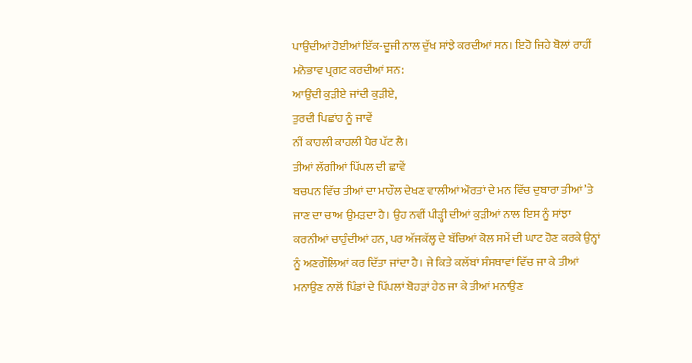ਪਾਉਂਦੀਆਂ ਹੋਈਆਂ ਇੱਕ-ਦੂਜੀ ਨਾਲ ਦੁੱਖ ਸਾਂਝੇ ਕਰਦੀਆਂ ਸਨ। ਇਹੋ ਜਿਹੇ ਬੋਲਾਂ ਰਾਹੀਂ ਮਨੋਭਾਵ ਪ੍ਰਗਟ ਕਰਦੀਆਂ ਸਨ:
ਆਉਂਦੀ ਕੁੜੀਏ ਜਾਂਦੀ ਕੁੜੀਏ,
ਤੁਰਦੀ ਪਿਛਾਂਹ ਨੂੰ ਜਾਵੇਂ
ਨੀਂ ਕਾਹਲੀ ਕਾਹਲੀ ਪੈਰ ਪੱਟ ਲੈ।
ਤੀਆਂ ਲੱਗੀਆਂ ਪਿੱਪਲ ਦੀ ਛਾਵੇਂ
ਬਚਪਨ ਵਿੱਚ ਤੀਆਂ ਦਾ ਮਾਹੌਲ ਦੇਖਣ ਵਾਲੀਆਂ ਔਰਤਾਂ ਦੇ ਮਨ ਵਿੱਚ ਦੁਬਾਰਾ ਤੀਆਂ ’ਤੇ ਜਾਣ ਦਾ ਚਾਅ ਉਮੜਦਾ ਹੈ। ਉਹ ਨਵੀਂ ਪੀੜ੍ਹੀ ਦੀਆਂ ਕੁੜੀਆਂ ਨਾਲ ਇਸ ਨੂੰ ਸਾਂਝਾ ਕਰਨੀਆਂ ਚਾਹੁੰਦੀਆਂ ਹਨ, ਪਰ ਅੱਜਕੱਲ੍ਹ ਦੇ ਬੱਚਿਆਂ ਕੋਲ ਸਮੇਂ ਦੀ ਘਾਟ ਹੋਣ ਕਰਕੇ ਉਨ੍ਹਾਂ ਨੂੰ ਅਣਗੌਲਿਆਂ ਕਰ ਦਿੱਤਾ ਜਾਂਦਾ ਹੈ। ਜੇ ਕਿਤੇ ਕਲੱਬਾਂ ਸੰਸਥਾਵਾਂ ਵਿੱਚ ਜਾ ਕੇ ਤੀਆਂ ਮਨਾਉਣ ਨਾਲੋਂ ਪਿੰਡਾਂ ਦੇ ਪਿੱਪਲਾਂ ਬੋਹੜਾਂ ਹੇਠ ਜਾ ਕੇ ਤੀਆਂ ਮਨਾਉਣ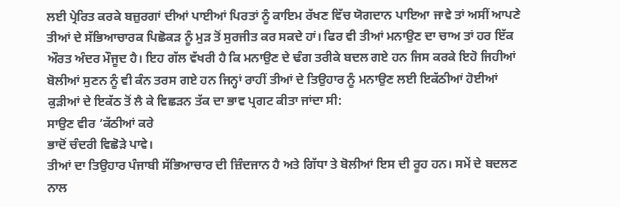ਲਈ ਪ੍ਰੇਰਿਤ ਕਰਕੇ ਬਜ਼ੁਰਗਾਂ ਦੀਆਂ ਪਾਈਆਂ ਪਿਰਤਾਂ ਨੂੰ ਕਾਇਮ ਰੱਖਣ ਵਿੱਚ ਯੋਗਦਾਨ ਪਾਇਆ ਜਾਵੇ ਤਾਂ ਅਸੀਂ ਆਪਣੇ ਤੀਆਂ ਦੇ ਸੱਭਿਆਚਾਰਕ ਪਿਛੋਕੜ ਨੂੰ ਮੁੜ ਤੋਂ ਸੁਰਜੀਤ ਕਰ ਸਕਦੇ ਹਾਂ। ਫਿਰ ਵੀ ਤੀਆਂ ਮਨਾਉਣ ਦਾ ਚਾਅ ਤਾਂ ਹਰ ਇੱਕ ਔਰਤ ਅੰਦਰ ਮੌਜੂਦ ਹੈ। ਇਹ ਗੱਲ ਵੱਖਰੀ ਹੈ ਕਿ ਮਨਾਉਣ ਦੇ ਢੰਗ ਤਰੀਕੇ ਬਦਲ ਗਏ ਹਨ ਜਿਸ ਕਰਕੇ ਇਹੋ ਜਿਹੀਆਂ ਬੋਲੀਆਂ ਸੁਣਨ ਨੂੰ ਵੀ ਕੰਨ ਤਰਸ ਗਏ ਹਨ ਜਿਨ੍ਹਾਂ ਰਾਹੀਂ ਤੀਆਂ ਦੇ ਤਿਉਹਾਰ ਨੂੰ ਮਨਾਉਣ ਲਈ ਇਕੱਠੀਆਂ ਹੋਈਆਂ ਕੁੜੀਆਂ ਦੇ ਇਕੱਠ ਤੋਂ ਲੈ ਕੇ ਵਿਛੜਨ ਤੱਕ ਦਾ ਭਾਵ ਪ੍ਰਗਟ ਕੀਤਾ ਜਾਂਦਾ ਸੀ:
ਸਾਉਣ ਵੀਰ ’ਕੱਠੀਆਂ ਕਰੇ
ਭਾਦੋਂ ਚੰਦਰੀ ਵਿਛੋੜੇ ਪਾਵੇ।
ਤੀਆਂ ਦਾ ਤਿਉਹਾਰ ਪੰਜਾਬੀ ਸੱਭਿਆਚਾਰ ਦੀ ਜ਼ਿੰਦਜਾਨ ਹੈ ਅਤੇ ਗਿੱਧਾ ਤੇ ਬੋਲੀਆਂ ਇਸ ਦੀ ਰੂਹ ਹਨ। ਸਮੇਂ ਦੇ ਬਦਲਣ ਨਾਲ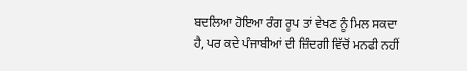ਬਦਲਿਆ ਹੋਇਆ ਰੰਗ ਰੂਪ ਤਾਂ ਵੇਖਣ ਨੂੰ ਮਿਲ ਸਕਦਾ ਹੈ, ਪਰ ਕਦੇ ਪੰਜਾਬੀਆਂ ਦੀ ਜ਼ਿੰਦਗੀ ਵਿੱਚੋਂ ਮਨਫੀ ਨਹੀਂ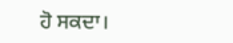ਹੋ ਸਕਦਾ।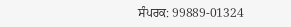ਸੰਪਰਕ: 99889-01324